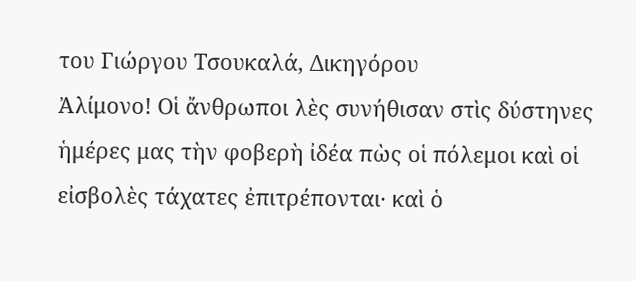του Γιώργου Τσουκαλά, Δικηγόρου
Ἀλίμονο! Οἱ ἄνθρωποι λὲς συνήθισαν στὶς δύστηνες ἡμέρες μας τὴν φοβερὴ ἰδέα πὼς οἱ πόλεμοι καὶ οἱ εἰσβολὲς τάχατες ἐπιτρέπονται· καὶ ὁ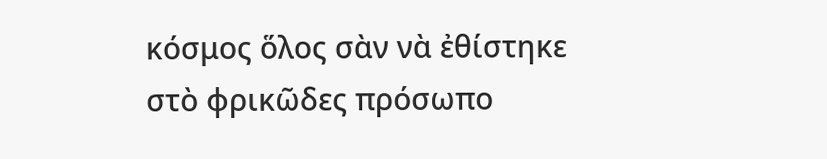κόσμος ὅλος σὰν νὰ ἐθίστηκε στὸ φρικῶδες πρόσωπο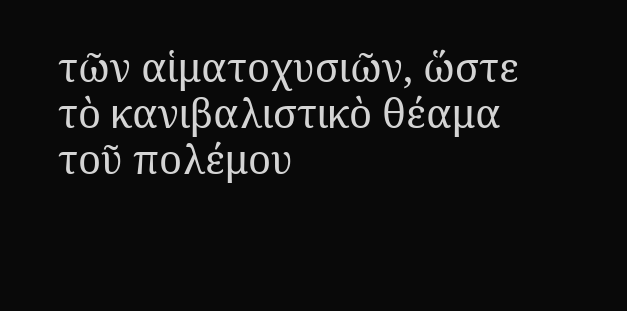τῶν αἱματοχυσιῶν, ὥστε τὸ κανιβαλιστικὸ θέαμα τοῦ πολέμου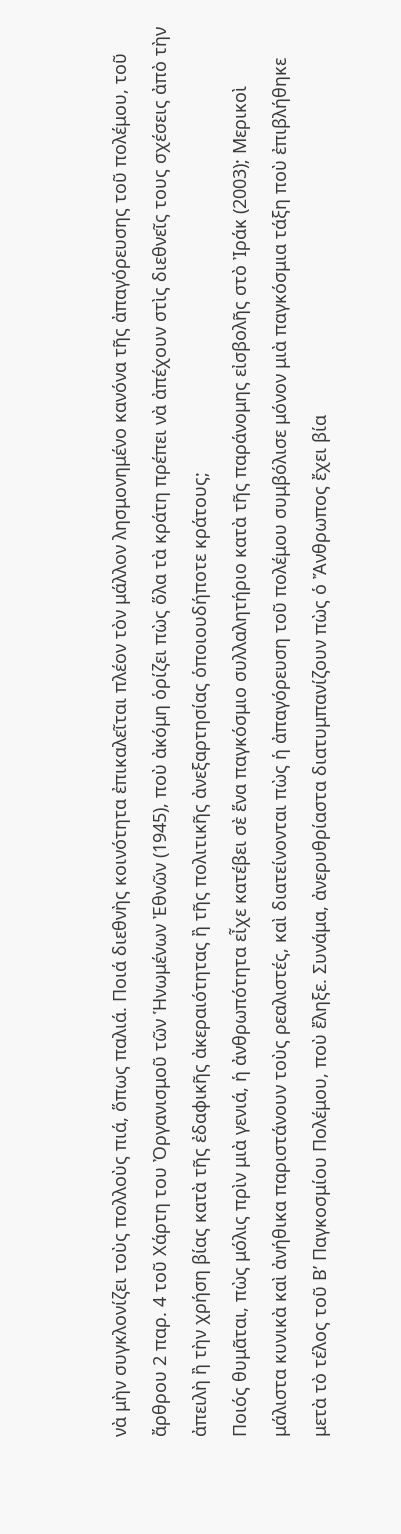νὰ μὴν συγκλονίζει τοὺς πολλοὺς πιά, ὅπως παλιά. Ποιά διεθνὴς κοινότητα ἐπικαλεῖται πλέον τὸν μάλλον λησμονημένο κανόνα τῆς ἀπαγόρευσης τοῦ πολέμου, τοῦ ἄρθρου 2 παρ. 4 τοῦ Χάρτη του Ὀργανισμοῦ τῶν Ἡνωμένων Ἐθνῶν (1945), ποὺ ἀκόμη ὁρίζει πὼς ὅλα τὰ κράτη πρέπει νὰ ἀπέχουν στὶς διεθνεῖς τους σχέσεις ἀπὸ τὴν ἀπειλὴ ἢ τὴν χρήση βίας κατὰ τῆς ἐδαφικῆς ἀκεραιότητας ἢ τῆς πολιτικῆς ἀνεξαρτησίας ὁποιουδήποτε κράτους;
Ποιός θυμᾶται, πὼς μόλις πρὶν μιὰ γενιά, ἡ ἀνθρωπότητα εἶχε κατέβει σὲ ἕνα παγκόσμιο συλλαλητήριο κατὰ τῆς παράνομης εἰσβολῆς στὸ Ἰράκ (2003); Μερικοὶ μάλιστα κυνικὰ καὶ ἀνήθικα παριστάνουν τοὺς ρεαλιστές, καὶ διατείνονται πὼς ἡ ἀπαγόρευση τοῦ πολέμου συμβόλισε μόνον μιὰ παγκόσμια τάξη ποὺ ἐπιβλήθηκε μετὰ τὸ τέλος τοῦ Β’ Παγκοσμίου Πολέμου, ποὺ ἔληξε. Συνάμα, ἀνερυθρίαστα διατυμπανίζουν πὼς ὁ Ἄνθρωπος ἔχει βία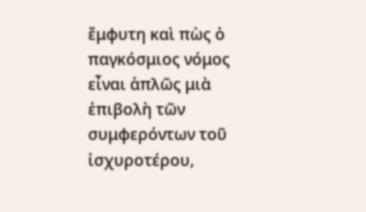ἔμφυτη καὶ πὼς ὁ παγκόσμιος νόμος εἶναι ἁπλῶς μιὰ ἐπιβολὴ τῶν συμφερόντων τοῦ ἰσχυροτέρου,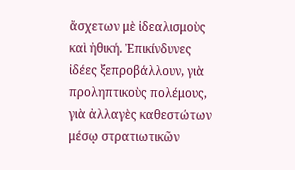ἄσχετων μὲ ἰδεαλισμοὺς καὶ ἠθική. Ἐπικίνδυνες ἰδέες ξεπροβάλλουν, γιὰ προληπτικοὺς πολέμους, γιὰ ἀλλαγὲς καθεστώτων μέσῳ στρατιωτικῶν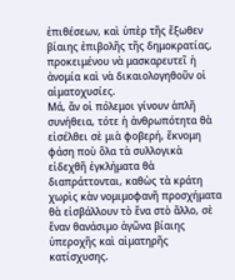ἐπιθέσεων, καὶ ὑπὲρ τῆς ἔξωθεν βίαιης ἐπιβολῆς τῆς δημοκρατίας, προκειμένου νὰ μασκαρευτεῖ ἡ ἀνομία καὶ νὰ δικαιολογηθοῦν οἱ αἱματοχυσίες.
Μά, ἄν οἱ πόλεμοι γίνουν ἁπλῆ συνήθεια, τότε ἡ ἀνθρωπότητα θὰ εἰσέλθει σὲ μιὰ φοβερή, ἔκνομη φάση ποὺ ὅλα τὰ συλλογικὰ εἰδεχθῆ ἐγκλήματα θὰ διαπράττονται, καθὼς τὰ κράτη χωρὶς κὰν νομιμοφανῆ προσχήματα θὰ εἰσβάλλουν τὸ ἕνα στὸ ἄλλο, σὲ ἕναν θανάσιμο ἀγῶνα βίαιης ὑπεροχῆς καὶ αἱματηρῆς κατίσχυσης.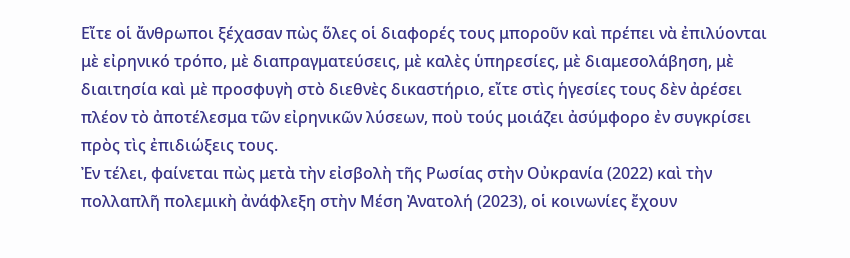Εἴτε οἱ ἄνθρωποι ξέχασαν πὼς ὅλες οἱ διαφορές τους μποροῦν καὶ πρέπει νὰ ἐπιλύονται μὲ εἰρηνικό τρόπο, μὲ διαπραγματεύσεις, μὲ καλὲς ὑπηρεσίες, μὲ διαμεσολάβηση, μὲ διαιτησία καὶ μὲ προσφυγὴ στὸ διεθνὲς δικαστήριο, εἴτε στὶς ἡγεσίες τους δὲν ἀρέσει πλέον τὸ ἀποτέλεσμα τῶν εἰρηνικῶν λύσεων, ποὺ τούς μοιάζει ἀσύμφορο ἐν συγκρίσει πρὸς τὶς ἐπιδιώξεις τους.
Ἐν τέλει, φαίνεται πὼς μετὰ τὴν εἰσβολὴ τῆς Ρωσίας στὴν Οὐκρανία (2022) καὶ τὴν πολλαπλῆ πολεμικὴ ἀνάφλεξη στὴν Μέση Ἀνατολή (2023), οἱ κοινωνίες ἔχουν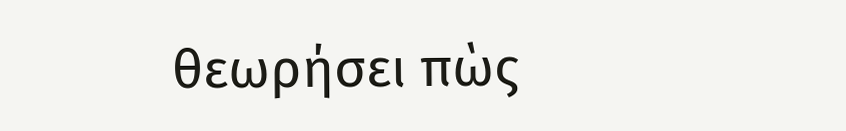θεωρήσει πὼς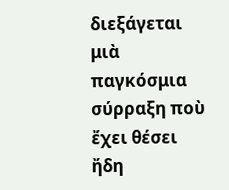διεξάγεται μιὰ παγκόσμια σύρραξη ποὺ ἔχει θέσει ἤδη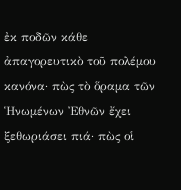ἐκ ποδῶν κάθε ἀπαγορευτικὸ τοῦ πολέμου κανόνα· πὼς τὸ ὅραμα τῶν Ἡνωμένων Ἐθνῶν ἔχει ξεθωριάσει πιά· πὼς οἱ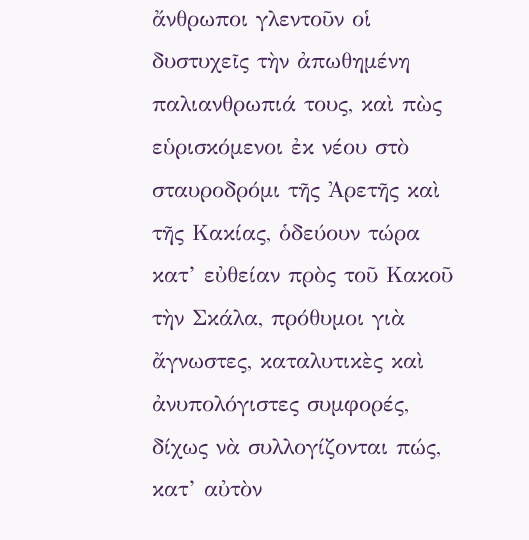ἄνθρωποι γλεντοῦν οἱ δυστυχεῖς τὴν ἀπωθημένη παλιανθρωπιά τους, καὶ πὼς εὑρισκόμενοι ἐκ νέου στὸ σταυροδρόμι τῆς Ἀρετῆς καὶ τῆς Κακίας, ὁδεύουν τώρα κατ’ εὐθείαν πρὸς τοῦ Κακοῦ τὴν Σκάλα, πρόθυμοι γιὰ ἄγνωστες, καταλυτικὲς καὶ ἀνυπολόγιστες συμφορές, δίχως νὰ συλλογίζονται πώς, κατ’ αὐτὸν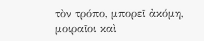τὸν τρόπο, μπορεῖ ἀκόμη, μοιραῖοι καὶ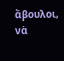ἄβουλοι, νὰ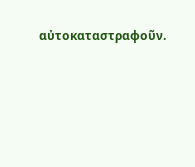αὐτοκαταστραφοῦν.